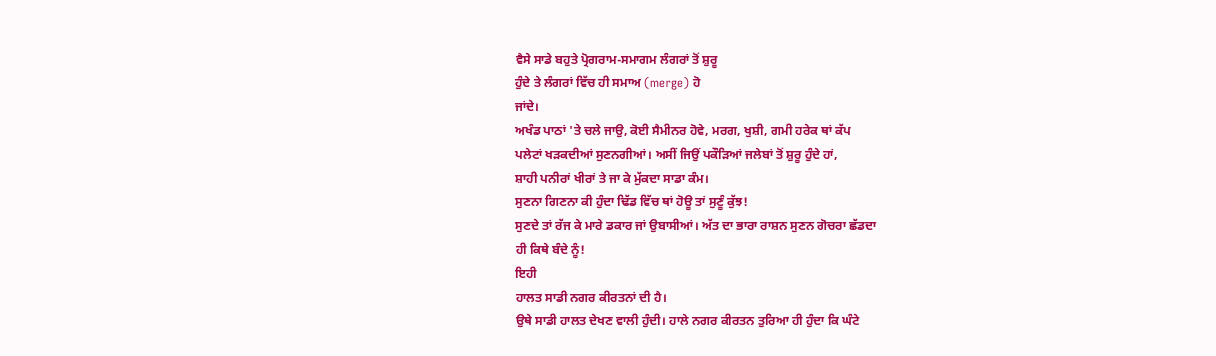ਵੈਸੇ ਸਾਡੇ ਬਹੁਤੇ ਪ੍ਰੋਗਰਾਮ-ਸਮਾਗਮ ਲੰਗਰਾਂ ਤੋਂ ਸ਼ੁਰੂ
ਹੁੰਦੇ ਤੇ ਲੰਗਰਾਂ ਵਿੱਚ ਹੀ ਸਮਾਅ (merge) ਹੋ
ਜਾਂਦੇ।
ਅਖੰਡ ਪਾਠਾਂ 'ਤੇ ਚਲੇ ਜਾਉ, ਕੋਈ ਸੈਮੀਨਰ ਹੋਵੇ, ਮਰਗ, ਖੁਸ਼ੀ, ਗਮੀ ਹਰੇਕ ਥਾਂ ਕੱਪ
ਪਲੇਟਾਂ ਖੜਕਦੀਆਂ ਸੁਣਨਗੀਆਂ। ਅਸੀਂ ਜਿਉਂ ਪਕੌੜਿਆਂ ਜਲੇਬਾਂ ਤੋਂ ਸ਼ੁਰੂ ਹੁੰਦੇ ਹਾਂ,
ਸ਼ਾਹੀ ਪਨੀਰਾਂ ਖੀਰਾਂ ਤੇ ਜਾ ਕੇ ਮੁੱਕਦਾ ਸਾਡਾ ਕੰਮ।
ਸੁਣਨਾ ਗਿਣਨਾ ਕੀ ਹੁੰਦਾ ਢਿੱਡ ਵਿੱਚ ਥਾਂ ਹੋਊ ਤਾਂ ਸੁਣੂੰ ਕੁੱਝ!
ਸੁਣਦੇ ਤਾਂ ਰੱਜ ਕੇ ਮਾਰੇ ਡਕਾਰ ਜਾਂ ਉਬਾਸੀਆਂ। ਅੱਤ ਦਾ ਭਾਰਾ ਰਾਸ਼ਨ ਸੁਣਨ ਗੋਚਰਾ ਛੱਡਦਾ
ਹੀ ਕਿਥੇ ਬੰਦੇ ਨੂੰ!
ਇਹੀ
ਹਾਲਤ ਸਾਡੀ ਨਗਰ ਕੀਰਤਨਾਂ ਦੀ ਹੈ।
ਉਥੇ ਸਾਡੀ ਹਾਲਤ ਦੇਖਣ ਵਾਲੀ ਹੁੰਦੀ। ਹਾਲੇ ਨਗਰ ਕੀਰਤਨ ਤੁਰਿਆ ਹੀ ਹੁੰਦਾ ਕਿ ਘੰਟੇ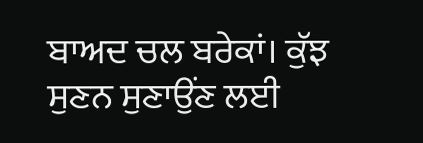ਬਾਅਦ ਚਲ ਬਰੇਕਾਂ। ਕੁੱਝ ਸੁਣਨ ਸੁਣਾਉਂਣ ਲਈ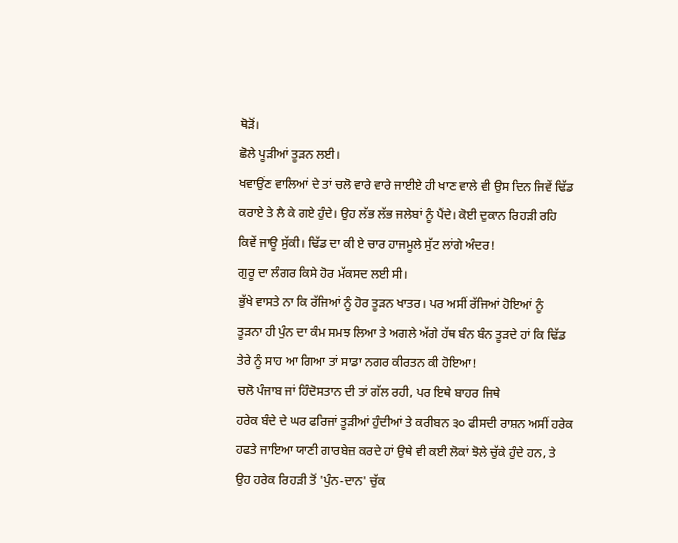ਥੋੜੋਂ।
ਛੋਲੇ ਪੂੜੀਆਂ ਤੂੜਨ ਲਈ।
ਖਵਾਉਂਣ ਵਾਲਿਆਂ ਦੇ ਤਾਂ ਚਲੋ ਵਾਰੇ ਵਾਰੇ ਜਾਈਏ ਹੀ ਖਾਣ ਵਾਲੇ ਵੀ ਉਸ ਦਿਨ ਜਿਵੇਂ ਢਿੱਡ
ਕਰਾਏ ਤੇ ਲੈ ਕੇ ਗਏ ਹੁੰਦੇ। ਉਹ ਲੱਭ ਲੱਭ ਜਲੇਬਾਂ ਨੂੰ ਪੈਂਦੇ। ਕੋਈ ਦੁਕਾਨ ਰਿਹੜੀ ਰਹਿ
ਕਿਵੇਂ ਜਾਊ ਸੁੱਕੀ। ਢਿੱਡ ਦਾ ਕੀ ਏ ਚਾਰ ਹਾਜਮੂਲੇ ਸੁੱਟ ਲਾਂਗੇ ਅੰਦਰ!
ਗੁਰੂ ਦਾ ਲੰਗਰ ਕਿਸੇ ਹੋਰ ਮੱਕਸਦ ਲਈ ਸੀ।
ਭੁੱਖੇ ਵਾਸਤੇ ਨਾ ਕਿ ਰੱਜਿਆਂ ਨੂੰ ਹੋਰ ਤੂੜਨ ਖਾਤਰ। ਪਰ ਅਸੀਂ ਰੱਜਿਆਂ ਹੋਇਆਂ ਨੂੰ
ਤੂੜਨਾ ਹੀ ਪੁੰਨ ਦਾ ਕੰਮ ਸਮਝ ਲਿਆ ਤੇ ਅਗਲੇ ਅੱਗੇ ਹੱਥ ਬੰਨ ਬੰਨ ਤੂੜਦੇ ਹਾਂ ਕਿ ਢਿੱਡ
ਤੇਰੇ ਨੂੰ ਸਾਹ ਆ ਗਿਆ ਤਾਂ ਸਾਡਾ ਨਗਰ ਕੀਰਤਨ ਕੀ ਹੋਇਆ!
ਚਲੋ ਪੰਜਾਬ ਜਾਂ ਹਿੰਦੋਸਤਾਨ ਦੀ ਤਾਂ ਗੱਲ ਰਹੀ, ਪਰ ਇਥੇ ਬਾਹਰ ਜਿਥੇ
ਹਰੇਕ ਬੰਦੇ ਦੇ ਘਰ ਫਰਿਜਾਂ ਤੂੜੀਆਂ ਹੁੰਦੀਆਂ ਤੇ ਕਰੀਬਨ ੩੦ ਫੀਸਦੀ ਰਾਸ਼ਨ ਅਸੀਂ ਹਰੇਕ
ਹਫਤੇ ਜਾਇਆ ਯਾਣੀ ਗਾਰਬੇਜ਼ ਕਰਦੇ ਹਾਂ ਉਥੇ ਵੀ ਕਈ ਲੋਕਾਂ ਝੋਲੇ ਚੁੱਕੇ ਹੁੰਦੇ ਹਨ, ਤੇ
ਉਹ ਹਰੇਕ ਰਿਹੜੀ ਤੋਂ 'ਪੁੰਨ-ਦਾਨ' ਚੁੱਕ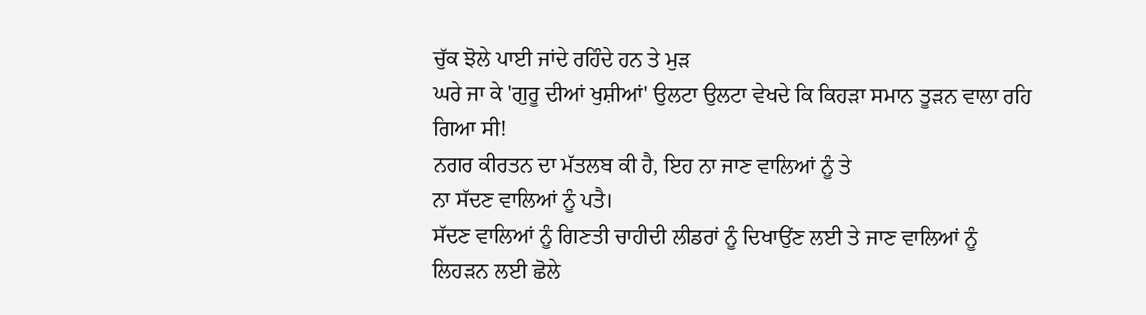ਚੁੱਕ ਝੋਲੇ ਪਾਈ ਜਾਂਦੇ ਰਹਿੰਦੇ ਹਨ ਤੇ ਮੁੜ
ਘਰੇ ਜਾ ਕੇ 'ਗੁਰੂ ਦੀਆਂ ਖੁਸ਼ੀਆਂ' ਉਲਟਾ ਉਲਟਾ ਵੇਖਦੇ ਕਿ ਕਿਹੜਾ ਸਮਾਨ ਤੂੜਨ ਵਾਲਾ ਰਹਿ
ਗਿਆ ਸੀ!
ਨਗਰ ਕੀਰਤਨ ਦਾ ਮੱਤਲਬ ਕੀ ਹੈ, ਇਹ ਨਾ ਜਾਣ ਵਾਲਿਆਂ ਨੂੰ ਤੇ
ਨਾ ਸੱਦਣ ਵਾਲਿਆਂ ਨੂੰ ਪਤੈ।
ਸੱਦਣ ਵਾਲਿਆਂ ਨੂੰ ਗਿਣਤੀ ਚਾਹੀਦੀ ਲੀਡਰਾਂ ਨੂੰ ਦਿਖਾਉਂਣ ਲਈ ਤੇ ਜਾਣ ਵਾਲਿਆਂ ਨੂੰ
ਲਿਹੜਨ ਲਈ ਛੋਲੇ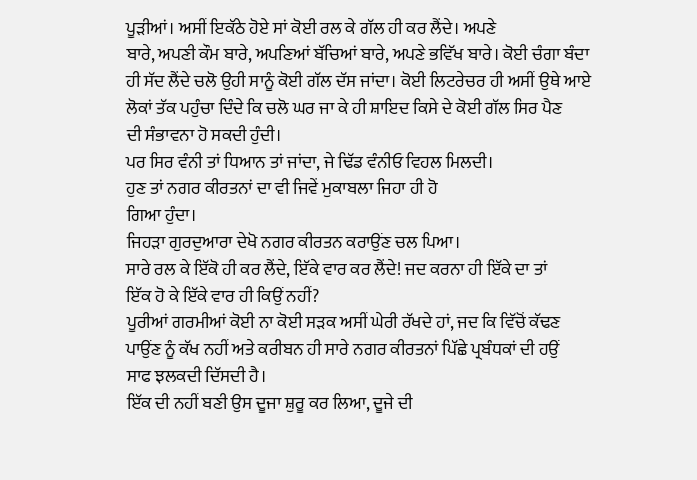ਪੂੜੀਆਂ। ਅਸੀਂ ਇਕੱਠੇ ਹੋਏ ਸਾਂ ਕੋਈ ਰਲ ਕੇ ਗੱਲ ਹੀ ਕਰ ਲੈਂਦੇ। ਅਪਣੇ
ਬਾਰੇ, ਅਪਣੀ ਕੌਮ ਬਾਰੇ, ਅਪਣਿਆਂ ਬੱਚਿਆਂ ਬਾਰੇ, ਅਪਣੇ ਭਵਿੱਖ ਬਾਰੇ। ਕੋਈ ਚੰਗਾ ਬੰਦਾ
ਹੀ ਸੱਦ ਲੈਂਦੇ ਚਲੋ ਉਹੀ ਸਾਨੂੰ ਕੋਈ ਗੱਲ ਦੱਸ ਜਾਂਦਾ। ਕੋਈ ਲਿਟਰੇਚਰ ਹੀ ਅਸੀਂ ਉਥੇ ਆਏ
ਲੋਕਾਂ ਤੱਕ ਪਹੁੰਚਾ ਦਿੰਦੇ ਕਿ ਚਲੋ ਘਰ ਜਾ ਕੇ ਹੀ ਸ਼ਾਇਦ ਕਿਸੇ ਦੇ ਕੋਈ ਗੱਲ ਸਿਰ ਪੈਣ
ਦੀ ਸੰਭਾਵਨਾ ਹੋ ਸਕਦੀ ਹੁੰਦੀ।
ਪਰ ਸਿਰ ਵੰਨੀ ਤਾਂ ਧਿਆਨ ਤਾਂ ਜਾਂਦਾ, ਜੇ ਢਿੱਡ ਵੰਨੀਓ ਵਿਹਲ ਮਿਲਦੀ।
ਹੁਣ ਤਾਂ ਨਗਰ ਕੀਰਤਨਾਂ ਦਾ ਵੀ ਜਿਵੇਂ ਮੁਕਾਬਲਾ ਜਿਹਾ ਹੀ ਹੋ
ਗਿਆ ਹੁੰਦਾ।
ਜਿਹੜਾ ਗੁਰਦੁਆਰਾ ਦੇਖੋ ਨਗਰ ਕੀਰਤਨ ਕਰਾਉਂਣ ਚਲ ਪਿਆ।
ਸਾਰੇ ਰਲ ਕੇ ਇੱਕੋ ਹੀ ਕਰ ਲੈਂਦੇ, ਇੱਕੇ ਵਾਰ ਕਰ ਲੈਂਦੇ! ਜਦ ਕਰਨਾ ਹੀ ਇੱਕੇ ਦਾ ਤਾਂ
ਇੱਕ ਹੋ ਕੇ ਇੱਕੇ ਵਾਰ ਹੀ ਕਿਉਂ ਨਹੀਂ?
ਪੂਰੀਆਂ ਗਰਮੀਆਂ ਕੋਈ ਨਾ ਕੋਈ ਸੜਕ ਅਸੀਂ ਘੇਰੀ ਰੱਖਦੇ ਹਾਂ, ਜਦ ਕਿ ਵਿੱਚੋਂ ਕੱਢਣ
ਪਾਉਂਣ ਨੂੰ ਕੱਖ ਨਹੀਂ ਅਤੇ ਕਰੀਬਨ ਹੀ ਸਾਰੇ ਨਗਰ ਕੀਰਤਨਾਂ ਪਿੱਛੇ ਪ੍ਰਬੰਧਕਾਂ ਦੀ ਹਉਂ
ਸਾਫ ਝਲਕਦੀ ਦਿੱਸਦੀ ਹੈ।
ਇੱਕ ਦੀ ਨਹੀਂ ਬਣੀ ਉਸ ਦੂਜਾ ਸ਼ੁਰੂ ਕਰ ਲਿਆ, ਦੂਜੇ ਦੀ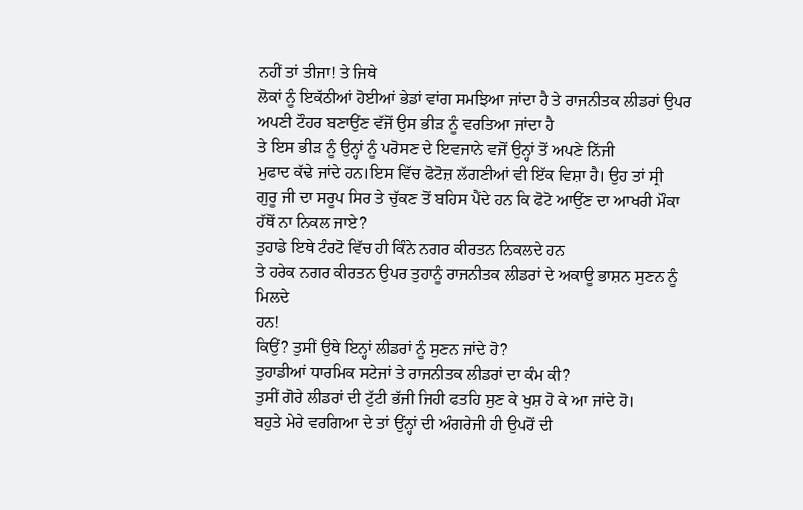ਨਹੀਂ ਤਾਂ ਤੀਜਾ! ਤੇ ਜਿਥੇ
ਲੋਕਾਂ ਨੂੰ ਇਕੱਠੀਆਂ ਹੋਈਆਂ ਭੇਡਾਂ ਵਾਂਗ ਸਮਝਿਆ ਜਾਂਦਾ ਹੈ ਤੇ ਰਾਜਨੀਤਕ ਲੀਡਰਾਂ ਉਪਰ
ਅਪਣੀ ਟੌਹਰ ਬਣਾਉਂਣ ਵੱਜੋਂ ਉਸ ਭੀੜ ਨੂੰ ਵਰਤਿਆ ਜਾਂਦਾ ਹੈ
ਤੇ ਇਸ ਭੀੜ ਨੂੰ ਉਨ੍ਹਾਂ ਨੂੰ ਪਰੋਸਣ ਦੇ ਇਵਜਾਨੇ ਵਜੋਂ ਉਨ੍ਹਾਂ ਤੋਂ ਅਪਣੇ ਨਿੱਜੀ
ਮੁਫਾਦ ਕੱਢੇ ਜਾਂਦੇ ਹਨ।ਇਸ ਵਿੱਚ ਫੋਟੋਜ਼ ਲੱਗਣੀਆਂ ਵੀ ਇੱਕ ਵਿਸ਼ਾ ਹੈ। ਉਹ ਤਾਂ ਸ੍ਰੀ
ਗੁਰੂ ਜੀ ਦਾ ਸਰੂਪ ਸਿਰ ਤੇ ਚੁੱਕਣ ਤੋਂ ਬਹਿਸ ਪੈਂਦੇ ਹਨ ਕਿ ਫੋਟੋ ਆਉਂਣ ਦਾ ਆਖਰੀ ਮੌਕਾ
ਹੱਥੋਂ ਨਾ ਨਿਕਲ ਜਾਏ?
ਤੁਹਾਡੇ ਇਥੇ ਟੰਰਟੋ ਵਿੱਚ ਹੀ ਕਿੰਨੇ ਨਗਰ ਕੀਰਤਨ ਨਿਕਲਦੇ ਹਨ
ਤੇ ਹਰੇਕ ਨਗਰ ਕੀਰਤਨ ਉਪਰ ਤੁਹਾਨੂੰ ਰਾਜਨੀਤਕ ਲੀਡਰਾਂ ਦੇ ਅਕਾਊ ਭਾਸ਼ਨ ਸੁਣਨ ਨੂੰ ਮਿਲਦੇ
ਹਨ!
ਕਿਉਂ? ਤੁਸੀਂ ਉਥੇ ਇਨ੍ਹਾਂ ਲੀਡਰਾਂ ਨੂੰ ਸੁਣਨ ਜਾਂਦੇ ਹੋ?
ਤੁਹਾਡੀਆਂ ਧਾਰਮਿਕ ਸਟੇਜਾਂ ਤੇ ਰਾਜਨੀਤਕ ਲੀਡਰਾਂ ਦਾ ਕੰਮ ਕੀ?
ਤੁਸੀਂ ਗੋਰੇ ਲੀਡਰਾਂ ਦੀ ਟੁੱਟੀ ਭੱਜੀ ਜਿਹੀ ਫਤਹਿ ਸੁਣ ਕੇ ਖੁਸ਼ ਹੋ ਕੇ ਆ ਜਾਂਦੇ ਹੋ।
ਬਹੁਤੇ ਮੇਰੇ ਵਰਗਿਆ ਦੇ ਤਾਂ ਉਂਨ੍ਹਾਂ ਦੀ ਅੰਗਰੇਜੀ ਹੀ ਉਪਰੋਂ ਦੀ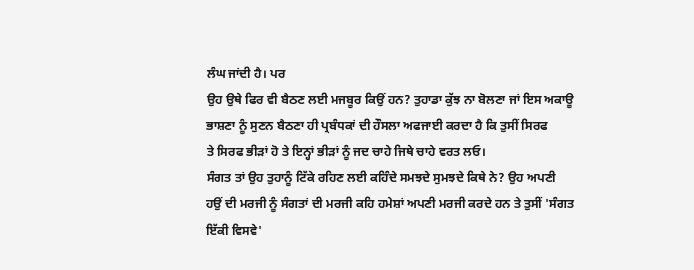ਲੰਘ ਜਾਂਦੀ ਹੈ। ਪਰ
ਉਹ ਉਥੇ ਫਿਰ ਵੀ ਬੈਠਣ ਲਈ ਮਜਬੂਰ ਕਿਉਂ ਹਨ? ਤੁਹਾਡਾ ਕੁੱਝ ਨਾ ਬੋਲਣਾ ਜਾਂ ਇਸ ਅਕਾਊ
ਭਾਸ਼ਣਾ ਨੂੰ ਸੁਣਨ ਬੈਠਣਾ ਹੀ ਪ੍ਰਬੰਧਕਾਂ ਦੀ ਹੌਸਲਾ ਅਫਜਾਈ ਕਰਦਾ ਹੈ ਕਿ ਤੁਸੀਂ ਸਿਰਫ
ਤੇ ਸਿਰਫ ਭੀੜਾਂ ਹੋ ਤੇ ਇਨ੍ਹਾਂ ਭੀੜਾਂ ਨੂੰ ਜਦ ਚਾਹੇ ਜਿਥੇ ਚਾਹੇ ਵਰਤ ਲਓ।
ਸੰਗਤ ਤਾਂ ਉਹ ਤੁਹਾਨੂੰ ਟਿੱਕੇ ਰਹਿਣ ਲਈ ਕਹਿੰਦੇ ਸਮਝਦੇ ਸੁਮਝਦੇ ਕਿਥੇ ਨੇ? ਉਹ ਅਪਣੀ
ਹਉਂ ਦੀ ਮਰਜੀ ਨੂੰ ਸੰਗਤਾਂ ਦੀ ਮਰਜੀ ਕਹਿ ਹਮੇਸ਼ਾਂ ਅਪਣੀ ਮਰਜੀ ਕਰਦੇ ਹਨ ਤੇ ਤੁਸੀਂ 'ਸੰਗਤ
ਇੱਕੀ ਵਿਸਵੇ'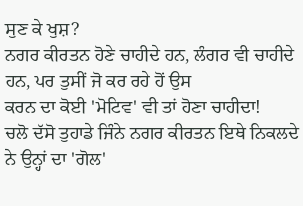ਸੁਣ ਕੇ ਖੁਸ਼?
ਨਗਰ ਕੀਰਤਨ ਹੋਣੇ ਚਾਹੀਦੇ ਹਨ, ਲੰਗਰ ਵੀ ਚਾਹੀਦੇ ਹਨ, ਪਰ ਤੁਸੀਂ ਜੋ ਕਰ ਰਹੇ ਹੋਂ ਉਸ
ਕਰਨ ਦਾ ਕੋਈ 'ਮੋਟਿਵ' ਵੀ ਤਾਂ ਹੋਣਾ ਚਾਹੀਦਾ!
ਚਲੋ ਦੱਸੋ ਤੁਹਾਡੇ ਜਿੰਨੇ ਨਗਰ ਕੀਰਤਨ ਇਥੇ ਨਿਕਲਦੇ ਨੇ ਉਨ੍ਹਾਂ ਦਾ 'ਗੋਲ'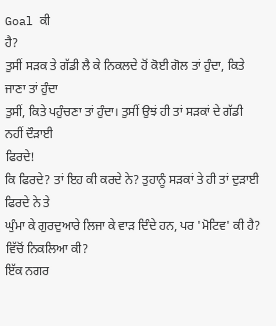Goal ਕੀ
ਹੈ?
ਤੁਸੀਂ ਸੜਕ ਤੇ ਗੱਡੀ ਲੈ ਕੇ ਨਿਕਲਦੇ ਹੋਂ ਕੋਈ ਗੋਲ ਤਾਂ ਹੁੰਦਾ, ਕਿਤੇ ਜਾਣਾ ਤਾਂ ਹੁੰਦਾ
ਤੁਸੀਂ, ਕਿਤੇ ਪਹੁੰਚਣਾ ਤਾਂ ਹੁੰਦਾ। ਤੁਸੀਂ ਉਝਂ ਹੀ ਤਾਂ ਸੜਕਾਂ ਦੇ ਗੱਡੀ ਨਹੀਂ ਦੌੜਾਈ
ਫਿਰਦੇ!
ਕਿ ਫਿਰਦੇ? ਤਾਂ ਇਹ ਕੀ ਕਰਦੇ ਨੇ? ਤੁਹਾਨੂੰ ਸੜਕਾਂ ਤੇ ਹੀ ਤਾਂ ਦੁੜਾਈ ਫਿਰਦੇ ਨੇ ਤੇ
ਘੁੰਮਾ ਕੇ ਗੁਰਦੁਆਰੇ ਲਿਜਾ ਕੇ ਵਾੜ ਦਿੰਦੇ ਹਨ, ਪਰ 'ਮੋਟਿਵ' ਕੀ ਹੈ?
ਵਿੱਚੋਂ ਨਿਕਲਿਆ ਕੀ?
ਇੱਕ ਨਗਰ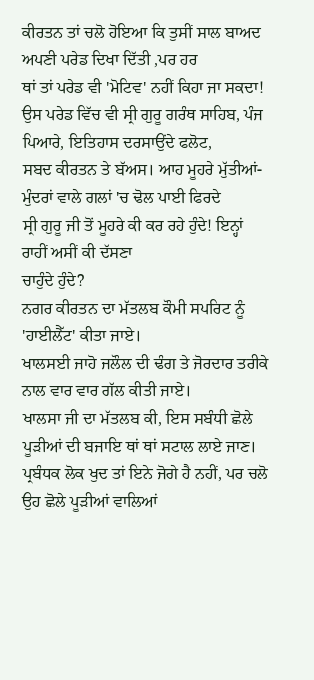ਕੀਰਤਨ ਤਾਂ ਚਲੋ ਹੋਇਆ ਕਿ ਤੁਸੀਂ ਸਾਲ ਬਾਅਦ ਅਪਣੀ ਪਰੇਡ ਦਿਖਾ ਦਿੱਤੀ ,ਪਰ ਹਰ
ਥਾਂ ਤਾਂ ਪਰੇਡ ਵੀ 'ਮੋਟਿਵ' ਨਹੀਂ ਕਿਹਾ ਜਾ ਸਕਦਾ!
ਉਸ ਪਰੇਡ ਵਿੱਚ ਵੀ ਸ੍ਰੀ ਗੁਰੂ ਗਰੰਥ ਸਾਹਿਬ, ਪੰਜ ਪਿਆਰੇ, ਇਤਿਹਾਸ ਦਰਸਾਉਂਦੇ ਫਲੋਟ,
ਸਬਦ ਕੀਰਤਨ ਤੇ ਬੱਅਸ। ਆਹ ਮੂਹਰੇ ਮੁੱਤੀਆਂ-ਮੁੰਦਰਾਂ ਵਾਲੇ ਗਲਾਂ 'ਚ ਢੋਲ ਪਾਈ ਫਿਰਦੇ
ਸ੍ਰੀ ਗੁਰੂ ਜੀ ਤੋਂ ਮੂਹਰੇ ਕੀ ਕਰ ਰਹੇ ਹੁੰਦੇ! ਇਨ੍ਹਾਂ ਰਾਹੀਂ ਅਸੀਂ ਕੀ ਦੱਸਣਾ
ਚਾਹੁੰਦੇ ਹੁੰਦੇ?
ਨਗਰ ਕੀਰਤਨ ਦਾ ਮੱਤਲਬ ਕੌਮੀ ਸਪਰਿਟ ਨੂੰ 'ਹਾਈਲੈੱਟ' ਕੀਤਾ ਜਾਏ।
ਖਾਲਸਈ ਜਾਹੋ ਜਲੌਲ ਦੀ ਢੰਗ ਤੇ ਜੋਰਦਾਰ ਤਰੀਕੇ ਨਾਲ ਵਾਰ ਵਾਰ ਗੱਲ ਕੀਤੀ ਜਾਏ।
ਖਾਲਸਾ ਜੀ ਦਾ ਮੱਤਲਬ ਕੀ, ਇਸ ਸਬੰਧੀ ਛੋਲੇ ਪੂੜੀਆਂ ਦੀ ਬਜਾਇ ਥਾਂ ਥਾਂ ਸਟਾਲ ਲਾਏ ਜਾਣ।
ਪ੍ਰਬੰਧਕ ਲੋਕ ਖੁਦ ਤਾਂ ਇਨੇ ਜੋਗੇ ਹੈ ਨਹੀਂ, ਪਰ ਚਲੋ ਉਹ ਛੋਲੇ ਪੂੜੀਆਂ ਵਾਲਿਆਂ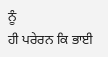ਨੂੰ
ਹੀ ਪਰੇਰਨ ਕਿ ਭਾਈ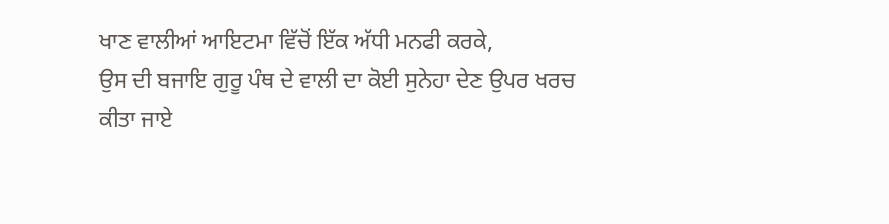ਖਾਣ ਵਾਲੀਆਂ ਆਇਟਮਾ ਵਿੱਚੋਂ ਇੱਕ ਅੱਧੀ ਮਨਫੀ ਕਰਕੇ,
ਉਸ ਦੀ ਬਜਾਇ ਗੁਰੂ ਪੰਥ ਦੇ ਵਾਲੀ ਦਾ ਕੋਈ ਸੁਨੇਹਾ ਦੇਣ ਉਪਰ ਖਰਚ ਕੀਤਾ ਜਾਏ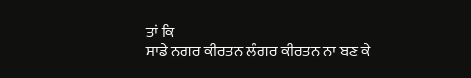ਤਾਂ ਕਿ
ਸਾਡੇ ਨਗਰ ਕੀਰਤਨ ਲੰਗਰ ਕੀਰਤਨ ਨਾ ਬਣ ਕੇ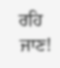ਰਹਿ ਜਾਣ!